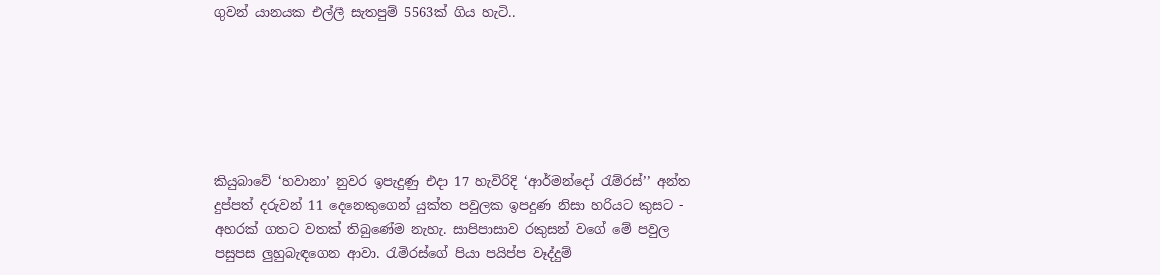ගුවන් යානයක එල්ලී සැතපුම් 5563ක් ගිය හැටි..






කියුබාවේ ‘හවානා’ නුවර ඉපැදුණු එදා 17 හැවිරිදි ‘ආර්මන්දෝ රැම්රස්’’ අන්ත දුප්පත් දරුවන් 11 දෙනෙකුගෙන් යුක්ත පවුලක ඉපදුණ නිසා හරියට කුසට - අහරක් ගතට වතක් තිබුණේම නැහැ. සාපිපාසාව රකුසන් වගේ මේ පවුල පසුපස ලුහුබැඳගෙන ආවා. රැමිරස්ගේ පියා පයිප්ප වෑද්දුම්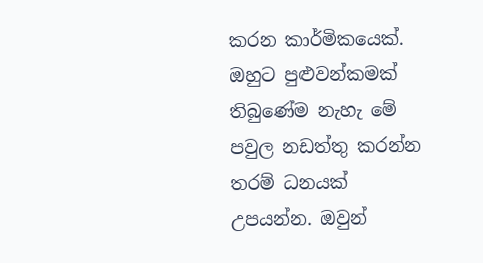කරන කාර්මිකයෙක්. ඔහුට පුළුවන්කමක් තිබුණේම නැහැ මේ පවුල නඩත්තු කරන්න තරම් ධනයක් උපයන්න. ඔවුන්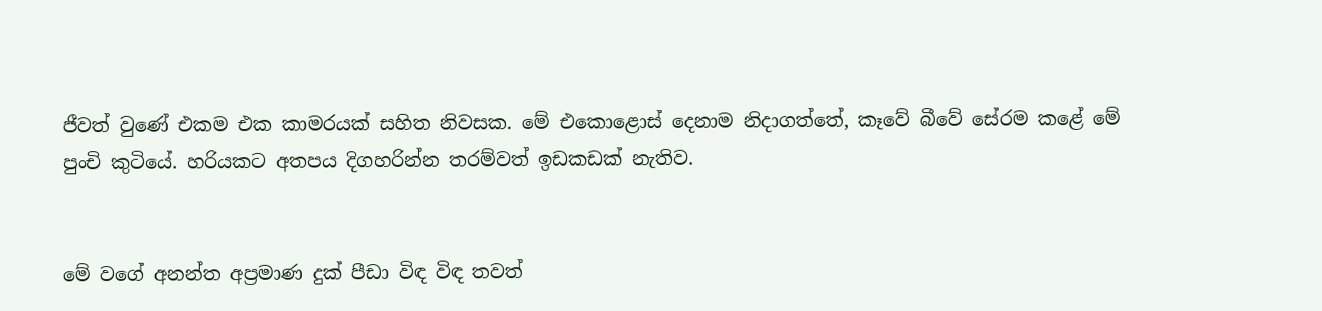ජීවත් වුණේ එකම එක කාමරයක් සහිත නිවසක. මේ එකොළොස් දෙනාම නිදාගත්තේ, කෑවේ බීවේ සේරම කළේ මේ පුංචි කුටියේ. හරියකට අතපය දිගහරින්න තරම්වත් ඉඩකඩක් නැතිව.


මේ වගේ අනන්ත අප්‍රමාණ දුක් පීඩා විඳ විඳ තවත්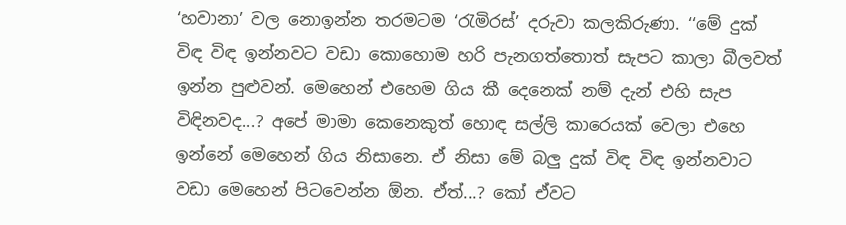‘හවානා’ වල නොඉන්න තරමටම ‘රැමිරස්’ දරුවා කලකිරුණා. ‘‘මේ දුක් විඳ විඳ ඉන්නවට වඩා කොහොම හරි පැනගත්තොත් සැපට කාලා බීලවත් ඉන්න පුළුවන්. මෙහෙන් එහෙම ගිය කී දෙනෙක් නම් දැන් එහි සැප විඳිනවද...? අපේ මාමා කෙනෙකුත් හොඳ සල්ලි කාරෙයක් වෙලා එහෙ ඉන්නේ මෙහෙන් ගිය නිසානෙ. ඒ නිසා මේ බලු දුක් විඳ විඳ ඉන්නවාට වඩා මෙහෙන් පිටවෙන්න ඕන. ඒත්...? කෝ ඒවට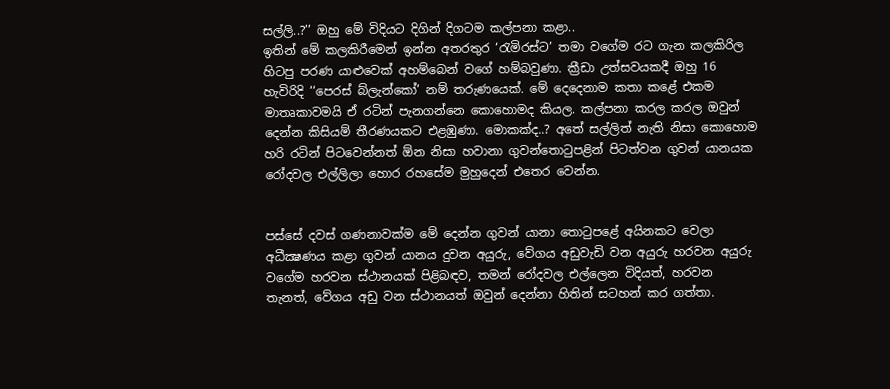සල්ලි..?’’ ඔහු මේ විදියට දිගින් දිගටම කල්පනා කළා..
ඉතින් මේ කලකිරීමෙන් ඉන්න අතරතුර ‘රැමිරස්ට’ තමා වගේම රට ගැන කලකිරිල හිටපු පරණ යාළුවෙක් අහම්බෙන් වගේ හම්බවුණා. ක්‍රීඩා උත්සවයකදී ඔහු 16 හැවිරිදි ‘‘පෙරස් බ්ලැන්කෝ’ නම් තරුණයෙක්. මේ දෙදෙනාම කතා කළේ එකම මාතෘකාවමයි ඒ රටින් පැනගන්නෙ කොහොමද කියල. කල්පනා කරල කරල ඔවුන් දෙන්න කිසියම් තීරණයකට එළඹුණා. මොකක්ද..? අතේ සල්ලිත් නැති නිසා කොහොම හරි රටින් පිටවෙන්නත් ඕන නිසා හවානා ගුවන්තොටුපළින් පිටත්වන ගුවන් යානයක රෝදවල එල්ලිලා හොර රහසේම මුහුදෙන් එතෙර වෙන්න.


පස්සේ දවස් ගණනාවක්ම මේ දෙන්න ගුවන් යානා තොටුපළේ අයිනකට වෙලා අධීක්‍ෂණය කළා ගුවන් යානය දුවන අයුරු, වේගය අඩුවැඩි වන අයුරු හරවන අයුරු වගේම හරවන ස්ථානයක් පිළිබඳව, තමන් රෝදවල එල්ලෙන විදියත්, හරවන තැනත්, වේගය අඩු වන ස්ථානයත් ඔවුන් දෙන්නා හිතින් සටහන් කර ගත්තා.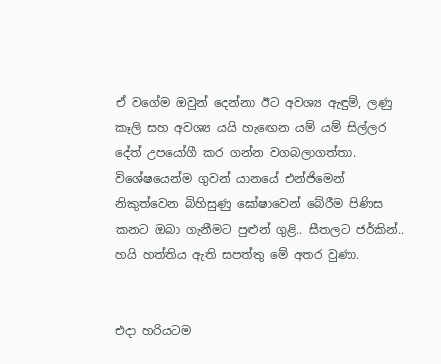ඒ වගේම ඔවුන් දෙන්නා ඊට අවශ්‍ය ඇඳුම්, ලණු කෑලි සහ අවශ්‍ය යයි හැඟෙන යම් යම් සිල්ලර දේත් උපයෝගී කර ගන්න වගබලාගත්තා. විශේෂයෙන්ම ගුවන් යානයේ එන්ජිමෙන් නිකුත්වෙන බිහිසුණු ඝෝෂාවෙන් බේරීම පිණිස කනට ඔබා ගැනීමට පුළුන් ගුළි.. සීතලට ජර්කින්.. හයි හත්තිය ඇති සපත්තු මේ අතර වුණා.


එදා හරියටම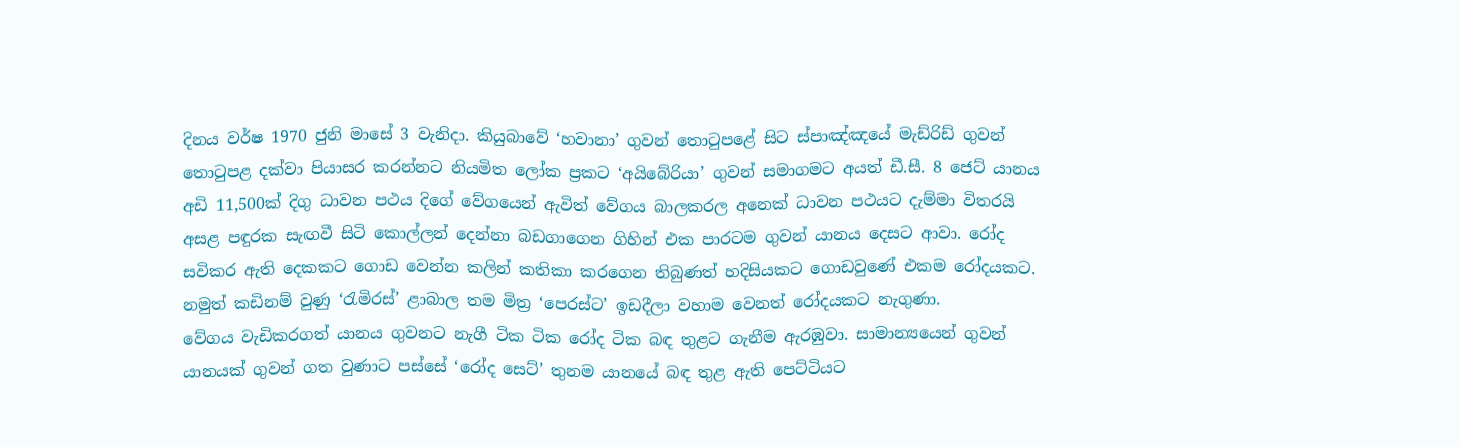දිනය වර්ෂ 1970 ජුනි මාසේ 3 වැනිදා. කියුබාවේ ‘හවානා’ ගුවන් තොටුපළේ සිට ස්පාඤ්ඤයේ මැඩ්රිඩ් ගුවන් තොටුපළ දක්වා පියාසර කරන්නට නියමිත ලෝක ප්‍රකට ‘අයිබේරියා’ ගුවන් සමාගමට අයත් ඩී.සී. 8 ජෙට් යානය අඩි 11,500ක් දිගු ධාවන පථය දිගේ වේගයෙන් ඇවිත් වේගය බාලකරල අනෙක් ධාවන පථයට දැම්මා විතරයි අසළ පඳුරක සැඟවී සිටි කොල්ලන් දෙන්නා බඩගාගෙන ගිහින් එක පාරටම ගුවන් යානය දෙසට ආවා. රෝද සවිකර ඇති දෙකකට ගොඩ වෙන්න කලින් කතිකා කරගෙන තිබුණත් හදිසියකට ගොඩවුණේ එකම රෝදයකට. නමුත් කඩිනම් වුණු ‘රැමිරස්’ ළාබාල තම මිත්‍ර ‘පෙරස්ට’ ඉඩදීලා වහාම වෙනත් රෝදයකට නැගුණා.
වේගය වැඩිකරගත් යානය ගුවනට නැගී ටික ටික රෝද ටික බඳ තුළට ගැනීම ඇරඹුවා. සාමාන්‍යයෙන් ගුවන් යානයක් ගුවන් ගත වුණාට පස්සේ ‘රෝද සෙට්’ තුනම යානයේ බඳ තුළ ඇති පෙට්ටියට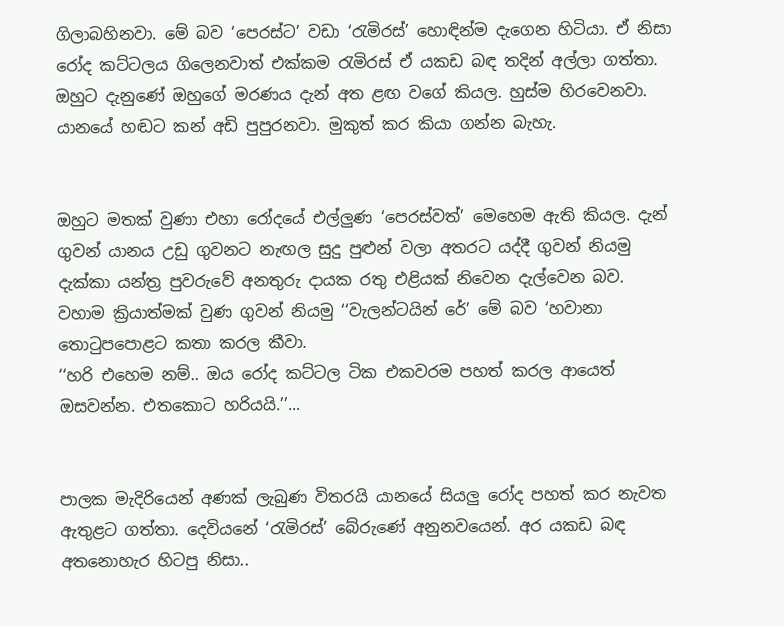ගිලාබහිනවා. මේ බව ‘පෙරස්ට’ වඩා ‘රැමිරස්’ හොඳින්ම දැගෙන හිටියා. ඒ නිසා රෝද කට්ටලය ගිලෙනවාත් එක්කම රැමිරස් ඒ යකඩ බඳ තදින් අල්ලා ගත්තා. ඔහුට දැනුණේ ඔහුගේ මරණය දැන් අත ළඟ වගේ කියල. හුස්ම හිරවෙනවා. යානයේ හඬට කන් අඩි පුපුරනවා. මුකුත් කර කියා ගන්න බැහැ.


ඔහුට මතක් වුණා එහා රෝදයේ එල්ලුණ ‘පෙරස්වත්’ මෙහෙම ඇති කියල. දැන් ගුවන් යානය උඩු ගුවනට නැඟල සුදු පුළුන් වලා අතරට යද්දී ගුවන් නියමු දැක්කා යන්ත්‍ර පුවරුවේ අනතුරු දායක රතු එළියක් නිවෙන දැල්වෙන බව. වහාම ක්‍රියාත්මක් වුණ ගුවන් නියමු ‘‘වැලන්ටයින් රේ’ මේ බව ‘හවානා තොටුපපොළට කතා කරල කීවා.
‘‘හරි එහෙම නම්.. ඔය රෝද කට්ටල ටික එකවරම පහත් කරල ආයෙත් ඔසවන්න. එතකොට හරියයි.’’...


පාලක මැදිරියෙන් අණක් ලැබුණ විතරයි යානයේ සියලු රෝද පහත් කර නැවත ඇතුළට ගත්තා. දෙවියනේ ‘රැමිරස්’ බේරුණේ අනුනවයෙන්. අර යකඩ බඳ අතනොහැර හිටපු නිසා..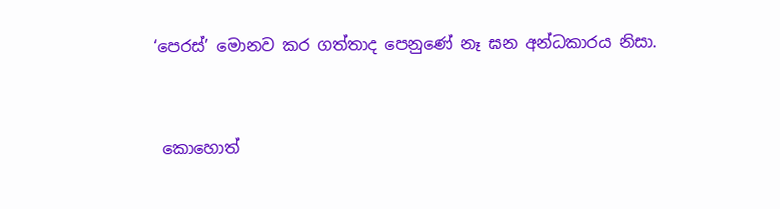‘පෙරස්’ මොනව කර ගත්තාද පෙනුණේ නෑ ඝන අන්ධකාරය නිසා.


 කොහොත්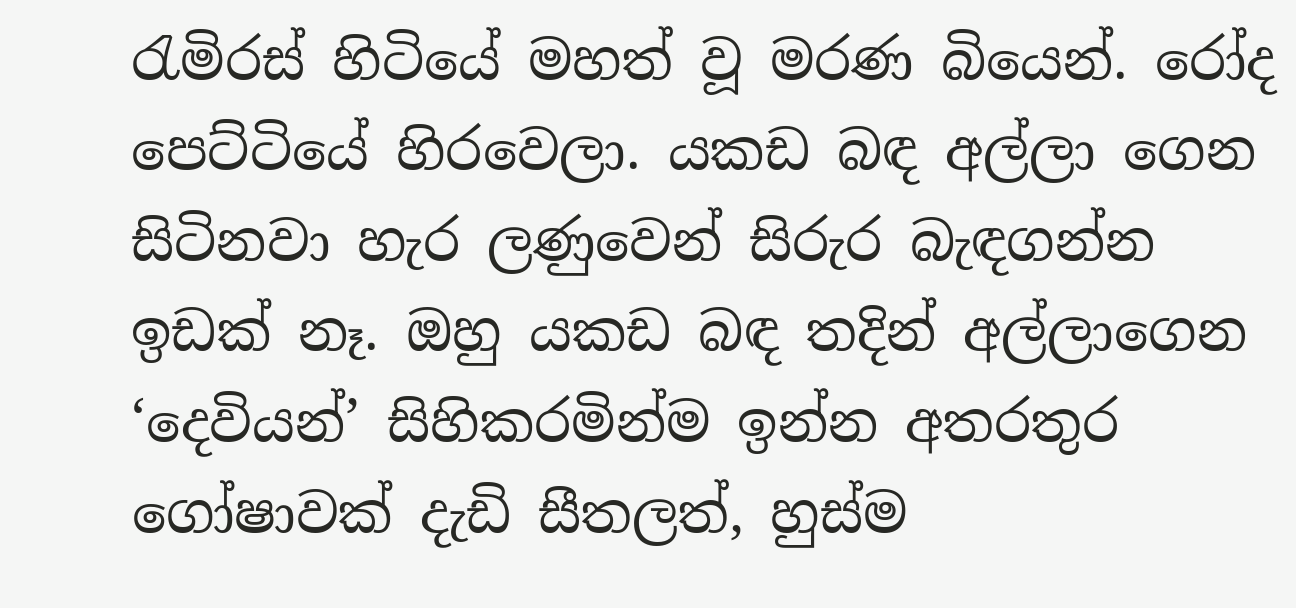රැමිරස් හිටියේ මහත් වූ මරණ බියෙන්. රෝද පෙට්ටියේ හිරවෙලා. යකඩ බඳ අල්ලා ගෙන සිටිනවා හැර ලණුවෙන් සිරුර බැඳගන්න ඉඩක් නෑ. ඔහු යකඩ බඳ තදින් අල්ලාගෙන ‘දෙවියන්’ සිහිකරමින්ම ඉන්න අතරතුර ගෝෂාවක් දැඩි සීතලත්, හුස්ම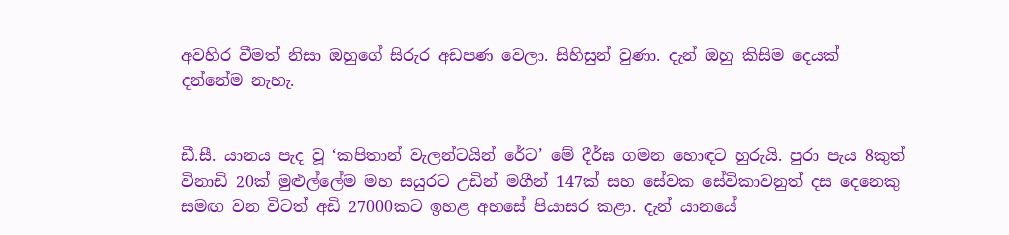අවහිර වීමත් නිසා ඔහුගේ සිරුර අඩපණ වෙලා. සිහිසුන් වුණා. දැන් ඔහු කිසිම දෙයක් දන්නේම නැහැ.


ඩී.සී. යානය පැද වූ ‘කපිතාන් වැලන්ටයින් රේට’ මේ දීර්ඝ ගමන හොඳට හුරුයි. පුරා පැය 8කුත් විනාඩි 20ක් මුළුල්ලේම මහ සයුරට උඩින් මගීන් 147ක් සහ සේවක සේවිකාවනුත් දස දෙනෙකු සමඟ වන විටත් අඩි 27000කට ඉහළ අහසේ පියාසර කළා. දැන් යානයේ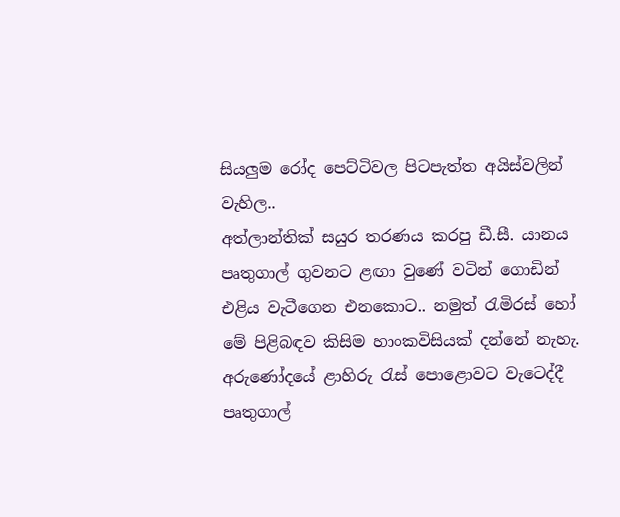සියලුම රෝද පෙට්ටිවල පිටපැත්ත අයිස්වලින් වැහිල..
අත්ලාන්තික් සයුර තරණය කරපු ඩී.සී. යානය පෘතුගාල් ගුවනට ළඟා වුණේ වටින් ගොඩින් එළිය වැටීගෙන එනකොට.. නමුත් රැමිරස් හෝ මේ පිළිබඳව කිසිම හාංකවිසියක් දන්නේ නැහැ. අරුණෝදයේ ළාහිරු රැස් පොළොවට වැටෙද්දී පෘතුගාල්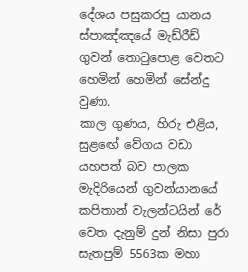දේශය පසුකරපු යානය ස්පාඤ්ඤයේ මැඩ්රීඩ් ගුවන් තොටුපොළ වෙතට හෙමින් හෙමින් සේන්දු වුණා.
කාල ගුණය, හිරු එළිය, සුළඟේ වේගය වඩා යහපත් බව පාලක මැදිරියෙන් ගුවන්යානයේ කපිතාන් වැලන්ටයින් රේ වෙත දැනුම් දුන් නිසා පුරා සැතපුම් 5563ක මහා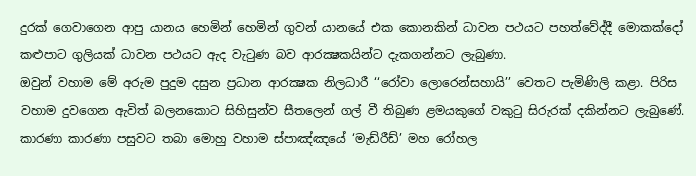දුරක් ගෙවාගෙන ආපු යානය හෙමින් හෙමින් ගුවන් යානයේ එක කොනකින් ධාවන පථයට පහත්වේද්දී මොකක්දෝ කළුපාට ගුලියක් ධාවන පථයට ඇද වැටුණ බව ආරක්‍ෂකයින්ට දැකගන්නට ලැබුණා.
ඔවුන් වහාම මේ අරුම පුදුම දසුන ප්‍රධාන ආරක්‍ෂක නිලධාරී ‘‘රෝවා ලොරෙන්සහායි’’ වෙතට පැමිණිලි කළා. පිරිස වහාම දුවගෙන ඇවිත් බලනකොට සිහිසුන්ව සීතලෙන් ගල් වී තිබුණ ළමයකුගේ වකුටු සිරුරක් දකින්නට ලැබුණේ. කාරණා කාරණා පසුවට තබා මොහු වහාම ස්පාඤ්ඤයේ ‘මැඩ්රීඩ්’ මහ රෝහල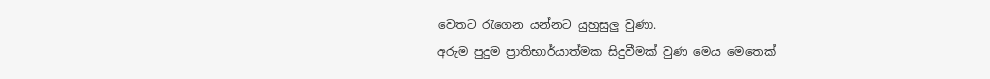වෙතට රැගෙන යන්නට යුහුසුලු වුණා.
අරුම පුදුම ප්‍රාතිභාර්යාත්මක සිදුවීමක් වුණ මෙය මෙතෙක්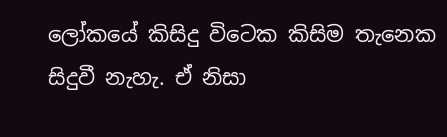ලෝකයේ කිසිදු විටෙක කිසිම තැනෙක සිදුවී නැහැ. ඒ නිසා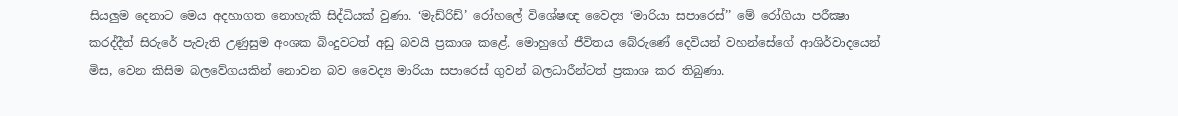සියලුම දෙනාට මෙය අදහාගත නොහැකි සිද්ධියක් වුණා. ‘මැඩ්රිඩ්’ රෝහලේ විශේෂඥ වෛද්‍ය ‘මාරියා සපාරෙස්’’ මේ රෝගියා පරීක්‍ෂා කරද්දීත් සිරුරේ පැවැති උණුසුම අංශක බිංදුවටත් අඩු බවයි ප්‍රකාශ කළේ. මොහුගේ ජීවිතය බේරුණේ දෙවියන් වහන්සේගේ ආශිර්වාදයෙන් මිස, වෙන කිසිම බලවේගයකින් නොවන බව වෛද්‍ය මාරියා සපාරෙස් ගුවන් බලධාරීන්ටත් ප්‍රකාශ කර තිබුණා.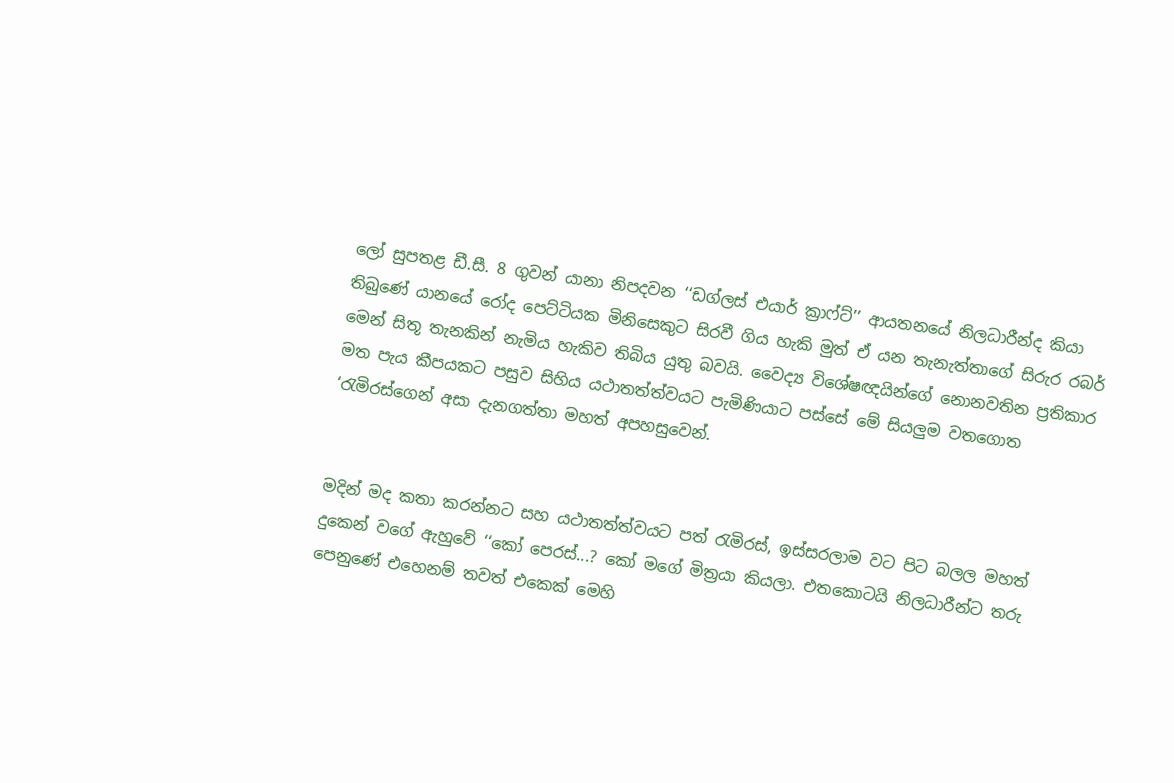ලෝ සුපතළ ඩී.සී. 8 ගුවන් යානා නිපදවන ‘‘ඩග්ලස් එයාර් ක්‍රාෆ්ට්’’ ආයතනයේ නිලධාරීන්ද කියා තිබුණේ යානයේ රෝද පෙට්ටියක මිනිසෙකුට සිරවී ගිය හැකි මුත් ඒ යන තැනැත්තාගේ සිරුර රබර් මෙන් සිතූ තැනකින් නැමිය හැකිව තිබිය යුතු බවයි. වෛද්‍ය විශේෂඥයින්ගේ නොනවතින ප්‍රතිකාර මත පැය කීපයකට පසුව සිහිය යථාතත්ත්වයට පැමිණියාට පස්සේ මේ සියලුම වතගොත ‘රැමිරස්ගෙන් අසා දැනගත්තා මහත් අපහසුවෙන්.


මදින් මද කතා කරන්නට සහ යථාතත්ත්වයට පත් රැමිරස්, ඉස්සරලාම වට පිට බලල මහත් දුකෙන් වගේ ඇහුවේ ‘‘කෝ පෙරස්...? කෝ මගේ මිත්‍රයා කියලා. එතකොටයි නිලධාරීන්ට තරු පෙනුණේ එහෙනම් තවත් එකෙක් මෙහි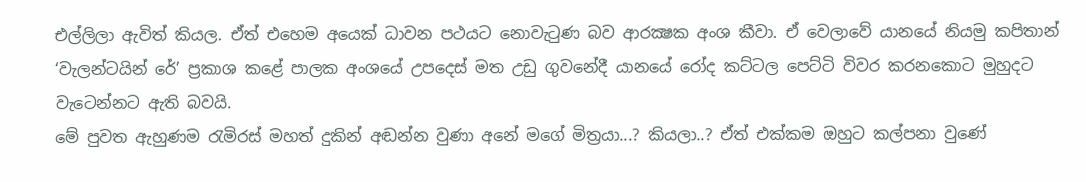එල්ලිලා ඇවිත් කියල. ඒත් එහෙම අයෙක් ධාවන පථයට නොවැටුණ බව ආරක්‍ෂක අංශ කීවා. ඒ වෙලාවේ යානයේ නියමු කපිතාන් ‘වැලන්ටයින් රේ’ ප්‍රකාශ කළේ පාලක අංශයේ උපදෙස් මත උඩු ගුවනේදී යානයේ රෝද කට්ටල පෙට්ටි විවර කරනකොට මුහුදට වැටෙන්නට ඇති බවයි.
මේ පුවත ඇහුණම රැමිරස් මහත් දුකින් අඬන්න වුණා අනේ මගේ මිත්‍රයා...? කියලා..? ඒත් එක්කම ඔහුට කල්පනා වුණේ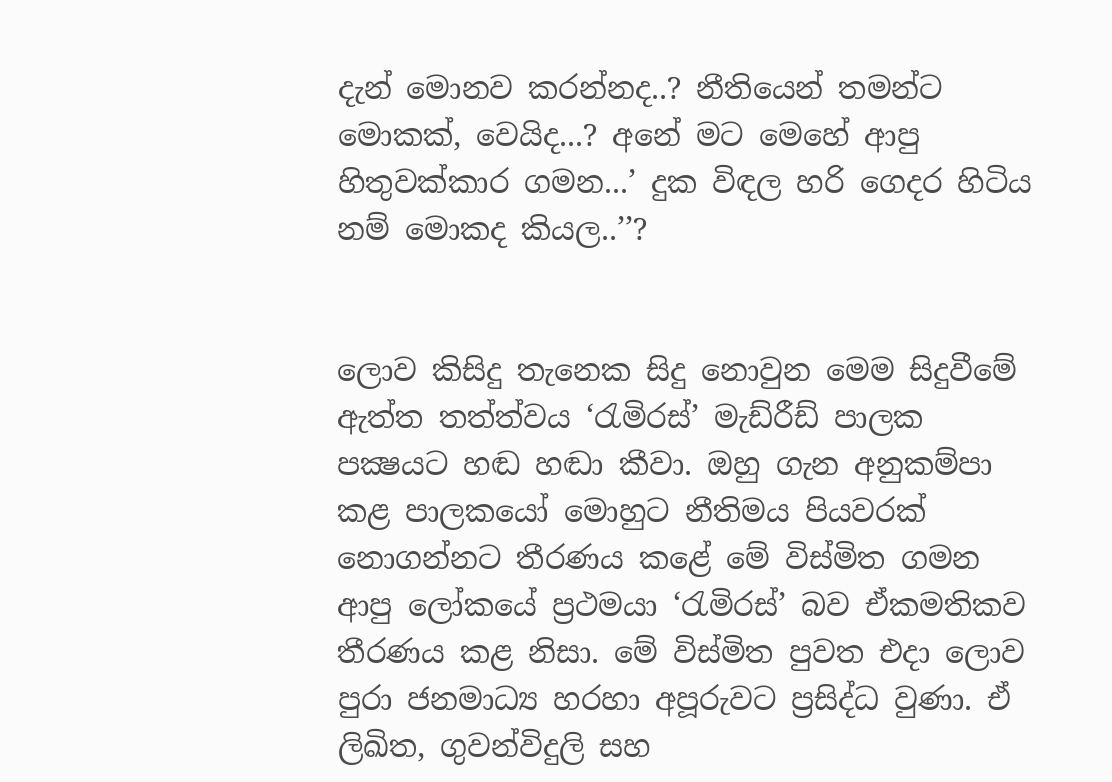දැන් මොනව කරන්නද..? නීතියෙන් තමන්ට මොකක්, වෙයිද...? අනේ මට මෙහේ ආපු හිතුවක්කාර ගමන...’ දුක විඳල හරි ගෙදර හිටිය නම් මොකද කියල..’’?


ලොව කිසිදු තැනෙක සිදු නොවුන මෙම සිදුවීමේ ඇත්ත තත්ත්වය ‘රැමිරස්’ මැඩ්රීඩ් පාලක පක්‍ෂයට හඬ හඬා කීවා. ඔහු ගැන අනුකම්පා කළ පාලකයෝ මොහුට නීතිමය පියවරක් නොගන්නට තීරණය කළේ මේ විස්මිත ගමන ආපු ලෝකයේ ප්‍රථමයා ‘රැමිරස්’ බව ඒකමතිකව තීරණය කළ නිසා. මේ විස්මිත පුවත එදා ලොව පුරා ජනමාධ්‍ය හරහා අපූරුවට ප්‍රසිද්ධ වුණා. ඒ ලිඛිත, ගුවන්විදුලි සහ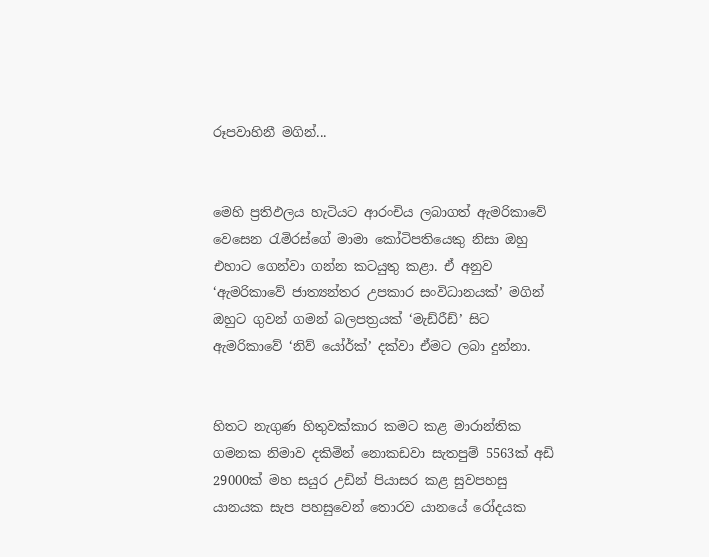රූපවාහිනී මගින්...


මෙහි ප්‍රතිඵලය හැටියට ආරංචිය ලබාගත් ඇමරිකාවේ වෙසෙන රැමිරස්ගේ මාමා කෝටිපතියෙකු නිසා ඔහු එහාට ගෙන්වා ගන්න කටයුතු කළා. ඒ අනුව ‘ඇමරිකාවේ ජාත්‍යන්තර උපකාර සංවිධානයක්’ මගින් ඔහුට ගුවන් ගමන් බලපත්‍රයක් ‘මැඩ්රීඩ්‍’ සිට ඇමරිකාවේ ‘නිව් යෝර්ක්’ දක්වා ඒමට ලබා දුන්නා.


හිතට නැගුණ හිතුවක්කාර කමට කළ මාරාන්තික ගමනක නිමාව දකිමින් නොකඩවා සැතපුම් 5563ක් අඩි 29000ක් මහ සයුර උඩින් පියාසර කළ සුවපහසු යානයක සැප පහසුවෙන් තොරව යානයේ රෝදයක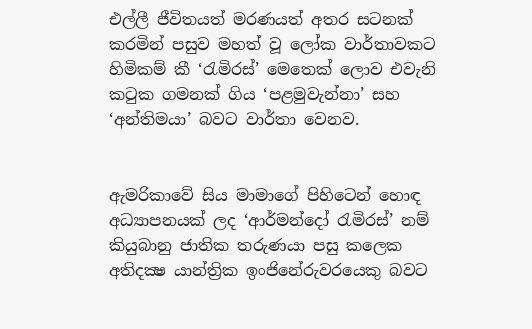එල්ලී ජීවිතයත් මරණයත් අතර සටනක් කරමින් පසුව මහත් වූ ලෝක වාර්තාවකට හිමිකම් කී ‘රැමිරස්’ මෙතෙක් ලොව එවැනි කටුක ගමනක් ගිය ‘පළමුවැන්නා’ සහ ‘අන්තිමයා’ බවට වාර්තා වෙනව.


ඇමරිකාවේ සිය මාමාගේ පිහිටෙන් හොඳ අධ්‍යාපනයක් ලද ‘ආර්මන්දෝ රැමිරස්’ නම් කියුබානු ජාතික තරුණයා පසු කලෙක අතිදක්‍ෂ යාන්ත්‍රික ඉංජිනේරුවරයෙකු බවට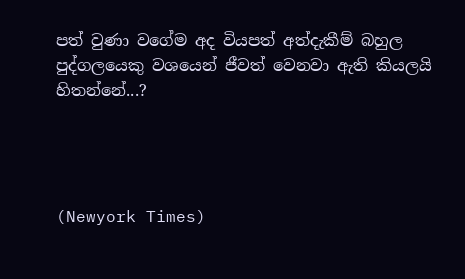පත් වුණා වගේම අද වියපත් අත්දැකීම් බහුල පුද්ගලයෙකු වශයෙන් ජීවත් වෙනවා ඇති කියලයි හිතන්නේ...?




(Newyork Times)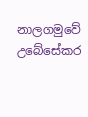නාලගමුවේ උබේසේකර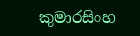කුමාරසිංහ